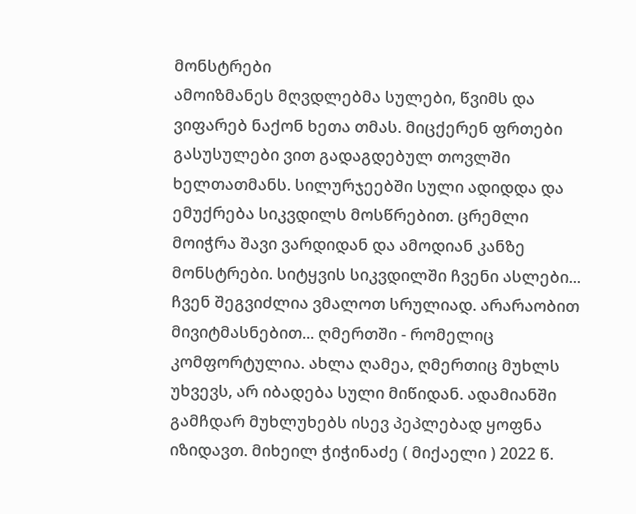მონსტრები
ამოიზმანეს მღვდლებმა სულები, წვიმს და ვიფარებ ნაქონ ხეთა თმას. მიცქერენ ფრთები გასუსულები ვით გადაგდებულ თოვლში ხელთათმანს. სილურჯეებში სული ადიდდა და ემუქრება სიკვდილს მოსწრებით. ცრემლი მოიჭრა შავი ვარდიდან და ამოდიან კანზე მონსტრები. სიტყვის სიკვდილში ჩვენი ასლები... ჩვენ შეგვიძლია ვმალოთ სრულიად. არარაობით მივიტმასნებით... ღმერთში - რომელიც კომფორტულია. ახლა ღამეა, ღმერთიც მუხლს უხვევს, არ იბადება სული მიწიდან. ადამიანში გამჩდარ მუხლუხებს ისევ პეპლებად ყოფნა იზიდავთ. მიხეილ ჭიჭინაძე ( მიქაელი ) 2022 წ.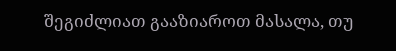შეგიძლიათ გააზიაროთ მასალა, თუ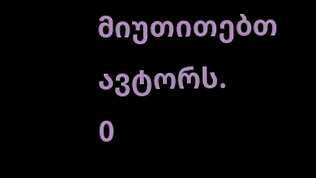მიუთითებთ ავტორს.
0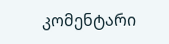კომენტარი